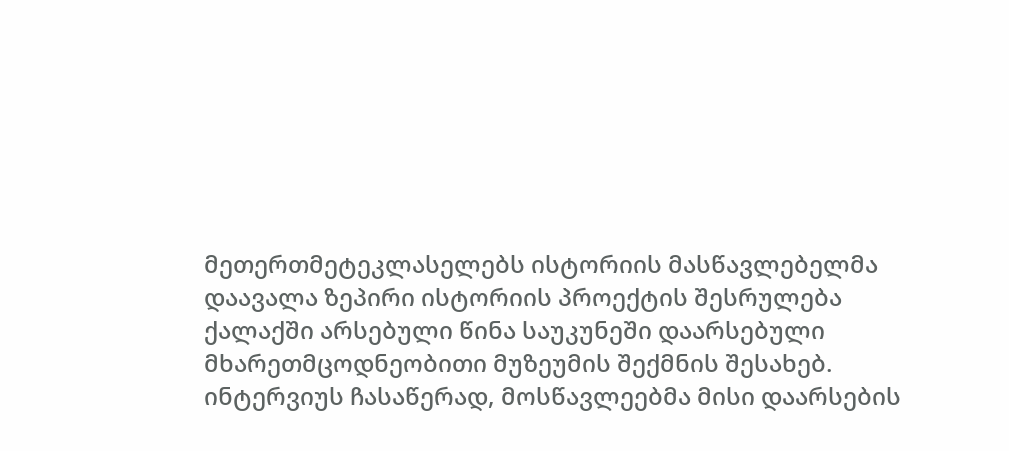მეთერთმეტეკლასელებს ისტორიის მასწავლებელმა დაავალა ზეპირი ისტორიის პროექტის შესრულება ქალაქში არსებული წინა საუკუნეში დაარსებული მხარეთმცოდნეობითი მუზეუმის შექმნის შესახებ. ინტერვიუს ჩასაწერად, მოსწავლეებმა მისი დაარსების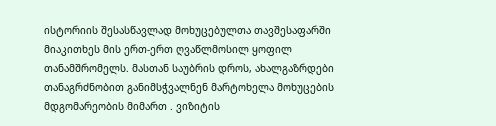ისტორიის შესასწავლად მოხუცებულთა თავშესაფარში მიაკითხეს მის ერთ-ერთ ღვაწლმოსილ ყოფილ თანამშრომელს. მასთან საუბრის დროს, ახალგაზრდები თანაგრძნობით განიმსჭვალნენ მარტოხელა მოხუცების მდგომარეობის მიმართ . ვიზიტის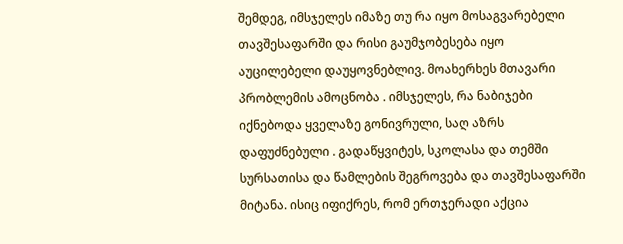შემდეგ, იმსჯელეს იმაზე თუ რა იყო მოსაგვარებელი თავშესაფარში და რისი გაუმჯობესება იყო აუცილებელი დაუყოვნებლივ. მოახერხეს მთავარი პრობლემის ამოცნობა . იმსჯელეს, რა ნაბიჯები იქნებოდა ყველაზე გონივრული, საღ აზრს დაფუძნებული . გადაწყვიტეს, სკოლასა და თემში სურსათისა და წამლების შეგროვება და თავშესაფარში მიტანა. ისიც იფიქრეს, რომ ერთჯერადი აქცია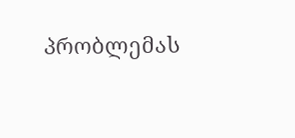პრობლემას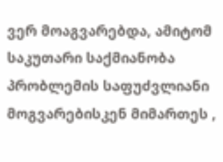ვერ მოაგვარებდა, ამიტომ საკუთარი საქმიანობა პრობლემის საფუძვლიანი მოგვარებისკენ მიმართეს ,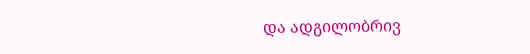და ადგილობრივ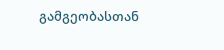გამგეობასთან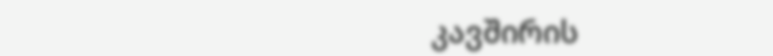კავშირის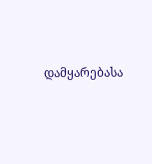დამყარებასა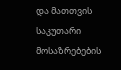და მათთვის საკუთარი მოსაზრებების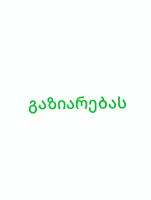გაზიარებას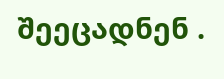შეეცადნენ .